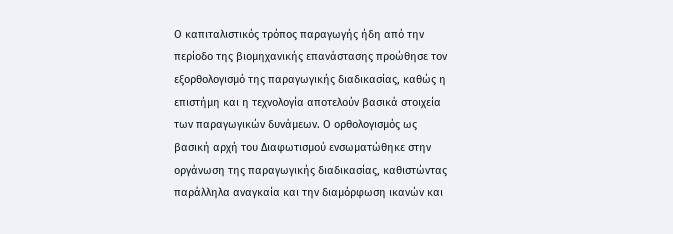Ο καπιταλιστικός τρόπος παραγωγής ήδη από την περίοδο της βιομηχανικής επανάστασης προώθησε τον εξορθολογισμό της παραγωγικής διαδικασίας, καθώς η επιστήμη και η τεχνολογία αποτελούν βασικά στοιχεία των παραγωγικών δυνάμεων. Ο ορθολογισμός ως βασική αρχή του Διαφωτισμού ενσωματώθηκε στην οργάνωση της παραγωγικής διαδικασίας, καθιστώντας παράλληλα αναγκαία και την διαμόρφωση ικανών και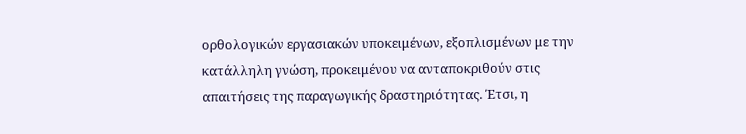ορθολογικών εργασιακών υποκειμένων, εξοπλισμένων με την κατάλληλη γνώση, προκειμένου να ανταποκριθούν στις απαιτήσεις της παραγωγικής δραστηριότητας. Έτσι, η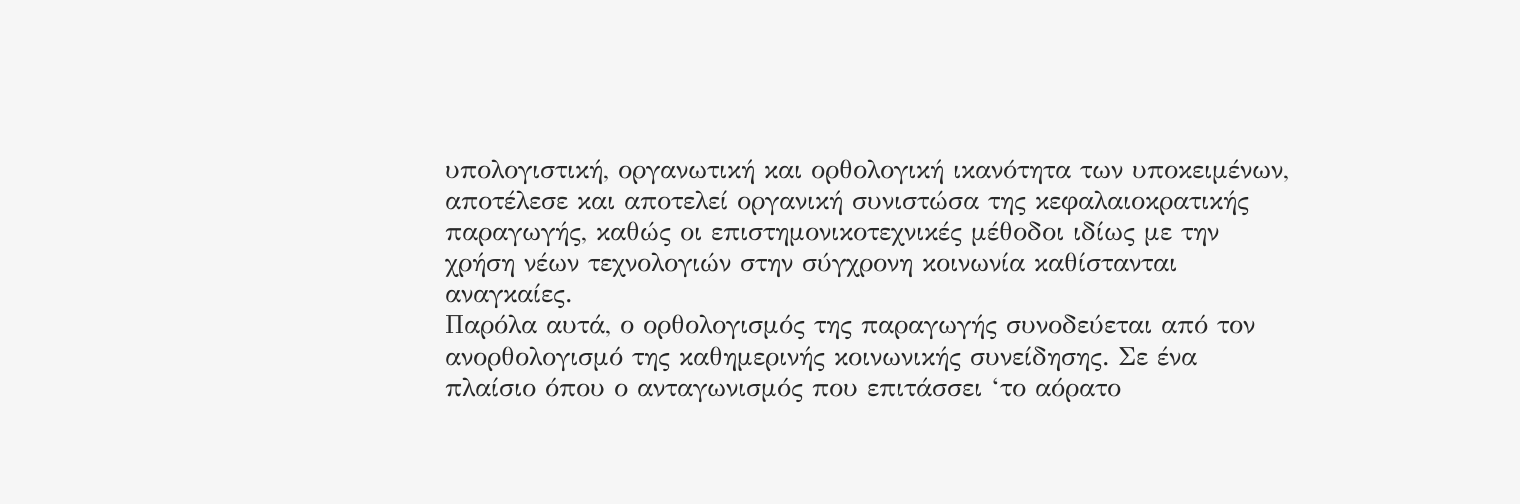υπολογιστική, οργανωτική και ορθολογική ικανότητα των υποκειμένων, αποτέλεσε και αποτελεί οργανική συνιστώσα της κεφαλαιοκρατικής παραγωγής, καθώς οι επιστημονικοτεχνικές μέθοδοι ιδίως με την χρήση νέων τεχνολογιών στην σύγχρονη κοινωνία καθίστανται αναγκαίες.
Παρόλα αυτά, ο ορθολογισμός της παραγωγής συνοδεύεται από τον ανορθολογισμό της καθημερινής κοινωνικής συνείδησης. Σε ένα πλαίσιο όπου ο ανταγωνισμός που επιτάσσει ‘το αόρατο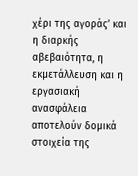χέρι της αγοράς’ και η διαρκής αβεβαιότητα, η εκμετάλλευση και η εργασιακή ανασφάλεια αποτελούν δομικά στοιχεία της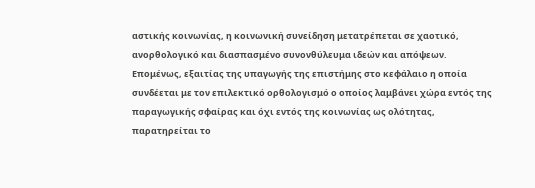αστικής κοινωνίας, η κοινωνική συνείδηση μετατρέπεται σε χαοτικό, ανορθολογικό και διασπασμένο συνονθύλευμα ιδεών και απόψεων. Eπομένως, εξαιτίας της υπαγωγής της επιστήμης στο κεφάλαιο η οποία συνδέεται με τον επιλεκτικό ορθολογισμό ο οποίος λαμβάνει χώρα εντός της παραγωγικής σφαίρας και όχι εντός της κοινωνίας ως ολότητας, παρατηρείται το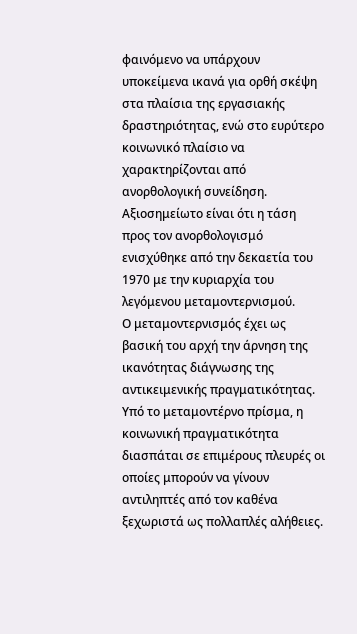φαινόμενο να υπάρχουν υποκείμενα ικανά για ορθή σκέψη στα πλαίσια της εργασιακής δραστηριότητας, ενώ στο ευρύτερο κοινωνικό πλαίσιο να χαρακτηρίζονται από ανορθολογική συνείδηση. Αξιοσημείωτο είναι ότι η τάση προς τον ανορθολογισμό ενισχύθηκε από την δεκαετία του 1970 με την κυριαρχία του λεγόμενου μεταμοντερνισμού.
Ο μεταμοντερνισμός έχει ως βασική του αρχή την άρνηση της ικανότητας διάγνωσης της αντικειμενικής πραγματικότητας. Υπό το μεταμοντέρνο πρίσμα, η κοινωνική πραγματικότητα διασπάται σε επιμέρους πλευρές οι οποίες μπορούν να γίνουν αντιληπτές από τον καθένα ξεχωριστά ως πολλαπλές αλήθειες.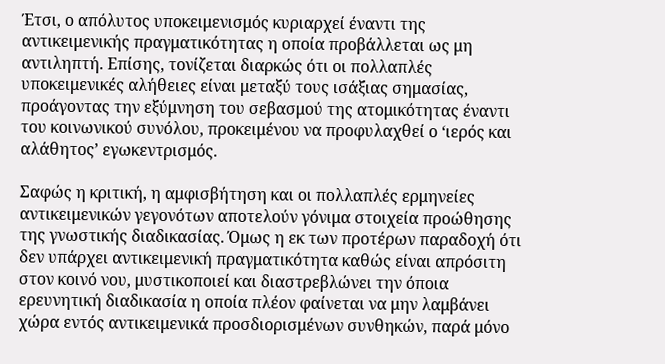Έτσι, ο απόλυτος υποκειμενισμός κυριαρχεί έναντι της αντικειμενικής πραγματικότητας η οποία προβάλλεται ως μη αντιληπτή. Επίσης, τονίζεται διαρκώς ότι οι πολλαπλές υποκειμενικές αλήθειες είναι μεταξύ τους ισάξιας σημασίας, προάγοντας την εξύμνηση του σεβασμού της ατομικότητας έναντι του κοινωνικού συνόλου, προκειμένου να προφυλαχθεί ο ‘ιερός και αλάθητος’ εγωκεντρισμός.

Σαφώς η κριτική, η αμφισβήτηση και οι πολλαπλές ερμηνείες αντικειμενικών γεγονότων αποτελούν γόνιμα στοιχεία προώθησης της γνωστικής διαδικασίας. Όμως η εκ των προτέρων παραδοχή ότι δεν υπάρχει αντικειμενική πραγματικότητα καθώς είναι απρόσιτη στον κοινό νου, μυστικοποιεί και διαστρεβλώνει την όποια ερευνητική διαδικασία η οποία πλέον φαίνεται να μην λαμβάνει χώρα εντός αντικειμενικά προσδιορισμένων συνθηκών, παρά μόνο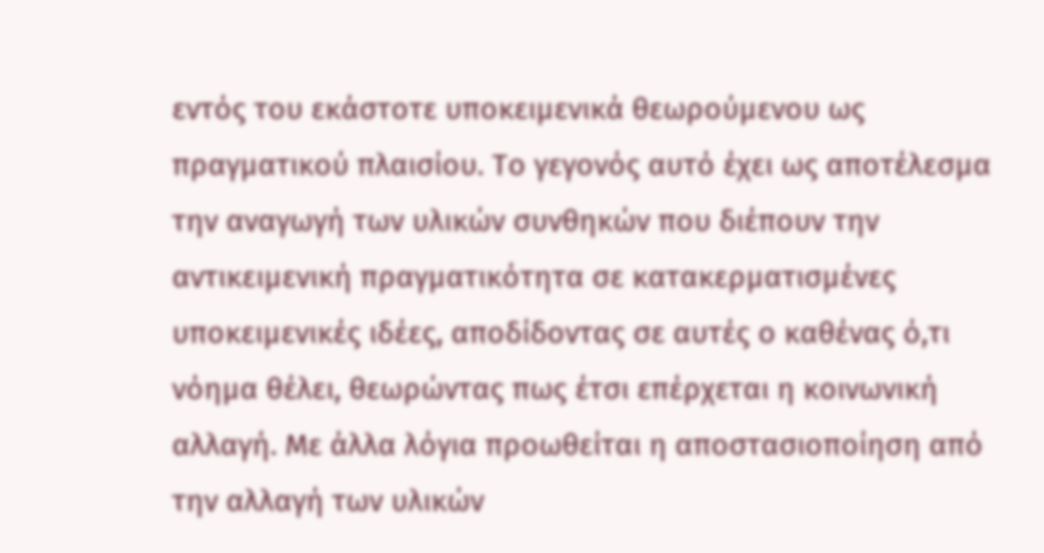εντός του εκάστοτε υποκειμενικά θεωρούμενου ως πραγματικού πλαισίου. Το γεγονός αυτό έχει ως αποτέλεσμα την αναγωγή των υλικών συνθηκών που διέπουν την αντικειμενική πραγματικότητα σε κατακερματισμένες υποκειμενικές ιδέες, αποδίδοντας σε αυτές ο καθένας ό,τι νόημα θέλει, θεωρώντας πως έτσι επέρχεται η κοινωνική αλλαγή. Με άλλα λόγια προωθείται η αποστασιοποίηση από την αλλαγή των υλικών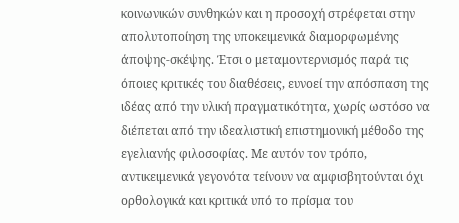κοινωνικών συνθηκών και η προσοχή στρέφεται στην απολυτοποίηση της υποκειμενικά διαμορφωμένης άποψης-σκέψης. Έτσι ο μεταμοντερνισμός παρά τις όποιες κριτικές του διαθέσεις, ευνοεί την απόσπαση της ιδέας από την υλική πραγματικότητα, χωρίς ωστόσο να διέπεται από την ιδεαλιστική επιστημονική μέθοδο της εγελιανής φιλοσοφίας. Με αυτόν τον τρόπο, αντικειμενικά γεγονότα τείνουν να αμφισβητούνται όχι ορθολογικά και κριτικά υπό το πρίσμα του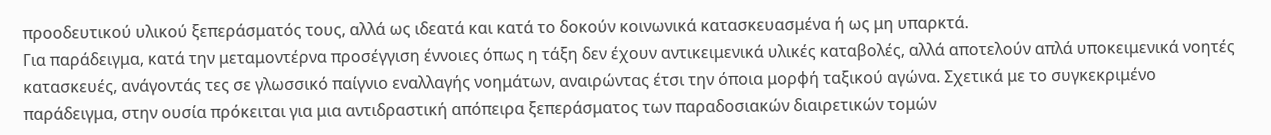προοδευτικού υλικού ξεπεράσματός τους, αλλά ως ιδεατά και κατά το δοκούν κοινωνικά κατασκευασμένα ή ως μη υπαρκτά.
Για παράδειγμα, κατά την μεταμοντέρνα προσέγγιση έννοιες όπως η τάξη δεν έχουν αντικειμενικά υλικές καταβολές, αλλά αποτελούν απλά υποκειμενικά νοητές κατασκευές, ανάγοντάς τες σε γλωσσικό παίγνιο εναλλαγής νοημάτων, αναιρώντας έτσι την όποια μορφή ταξικού αγώνα. Σχετικά με το συγκεκριμένο παράδειγμα, στην ουσία πρόκειται για μια αντιδραστική απόπειρα ξεπεράσματος των παραδοσιακών διαιρετικών τομών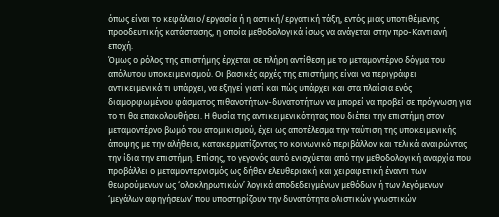όπως είναι το κεφάλαιο/εργασία ή η αστική/εργατική τάξη, εντός μιας υποτιθέμενης προοδευτικής κατάστασης, η οποία μεθοδολογικά ίσως να ανάγεται στην προ-Καντιανή εποχή.
Όμως ο ρόλος της επιστήμης έρχεται σε πλήρη αντίθεση με το μεταμοντέρνο δόγμα του απόλυτου υποκειμενισμού. Οι βασικές αρχές της επιστήμης είναι να περιγράφει αντικειμενικά τι υπάρχει, να εξηγεί γιατί και πώς υπάρχει και στα πλαίσια ενός διαμορφωμένου φάσματος πιθανοτήτων-δυνατοτήτων να μπορεί να προβεί σε πρόγνωση για το τι θα επακολουθήσει. Η θυσία της αντικειμενικότητας που διέπει την επιστήμη στον μεταμοντέρνο βωμό του ατομικισμού, έχει ως αποτέλεσμα την ταύτιση της υποκειμενικής άποψης με την αλήθεια, κατακερματίζοντας το κοινωνικό περιβάλλον και τελικά αναιρώντας την ίδια την επιστήμη. Επίσης, το γεγονός αυτό ενισχύεται από την μεθοδολογική αναρχία που προβάλλει ο μεταμοντερνισμός ως δήθεν ελευθεριακή και χειραφετική έναντι των θεωρούμενων ως ‘ολοκληρωτικών’ λογικά αποδεδειγμένων μεθόδων ή των λεγόμενων ‘μεγάλων αφηγήσεων’ που υποστηρίζουν την δυνατότητα ολιστικών γνωστικών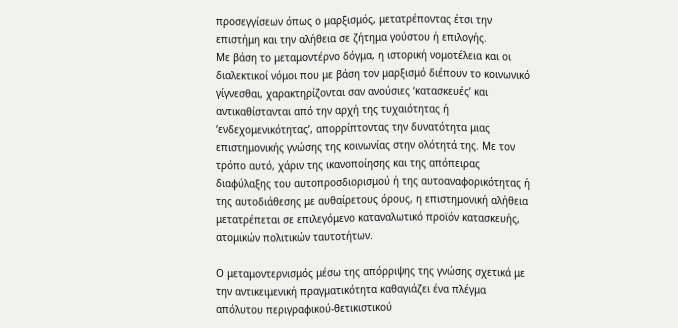προσεγγίσεων όπως ο μαρξισμός, μετατρέποντας έτσι την επιστήμη και την αλήθεια σε ζήτημα γούστου ή επιλογής.
Με βάση το μεταμοντέρνο δόγμα, η ιστορική νομοτέλεια και οι διαλεκτικοί νόμοι που με βάση τον μαρξισμό διέπουν το κοινωνικό γίγνεσθαι, χαρακτηρίζονται σαν ανούσιες ‘κατασκευές’ και αντικαθίστανται από την αρχή της τυχαιότητας ή ‘ενδεχομενικότητας’, απορρίπτοντας την δυνατότητα μιας επιστημονικής γνώσης της κοινωνίας στην ολότητά της. Με τον τρόπο αυτό, χάριν της ικανοποίησης και της απόπειρας διαφύλαξης του αυτοπροσδιορισμού ή της αυτοαναφορικότητας ή της αυτοδιάθεσης με αυθαίρετους όρους, η επιστημονική αλήθεια μετατρέπεται σε επιλεγόμενο καταναλωτικό προϊόν κατασκευής, ατομικών πολιτικών ταυτοτήτων.

Ο μεταμοντερνισμός μέσω της απόρριψης της γνώσης σχετικά με την αντικειμενική πραγματικότητα καθαγιάζει ένα πλέγμα απόλυτου περιγραφικού-θετικιστικού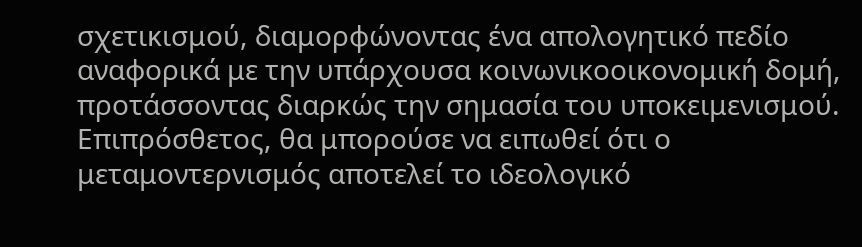σχετικισμού, διαμορφώνοντας ένα απολογητικό πεδίο αναφορικά με την υπάρχουσα κοινωνικοοικονομική δομή, προτάσσοντας διαρκώς την σημασία του υποκειμενισμού. Επιπρόσθετος, θα μπορούσε να ειπωθεί ότι ο μεταμοντερνισμός αποτελεί το ιδεολογικό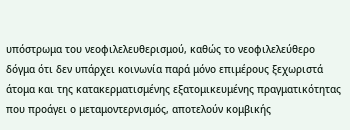υπόστρωμα του νεοφιλελευθερισμού, καθώς το νεοφιλελεύθερο δόγμα ότι δεν υπάρχει κοινωνία παρά μόνο επιμέρους ξεχωριστά άτομα και της κατακερματισμένης εξατομικευμένης πραγματικότητας που προάγει ο μεταμοντερνισμός, αποτελούν κομβικής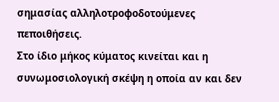σημασίας αλληλοτροφοδοτούμενες πεποιθήσεις.
Στο ίδιο μήκος κύματος κινείται και η συνωμοσιολογική σκέψη η οποία αν και δεν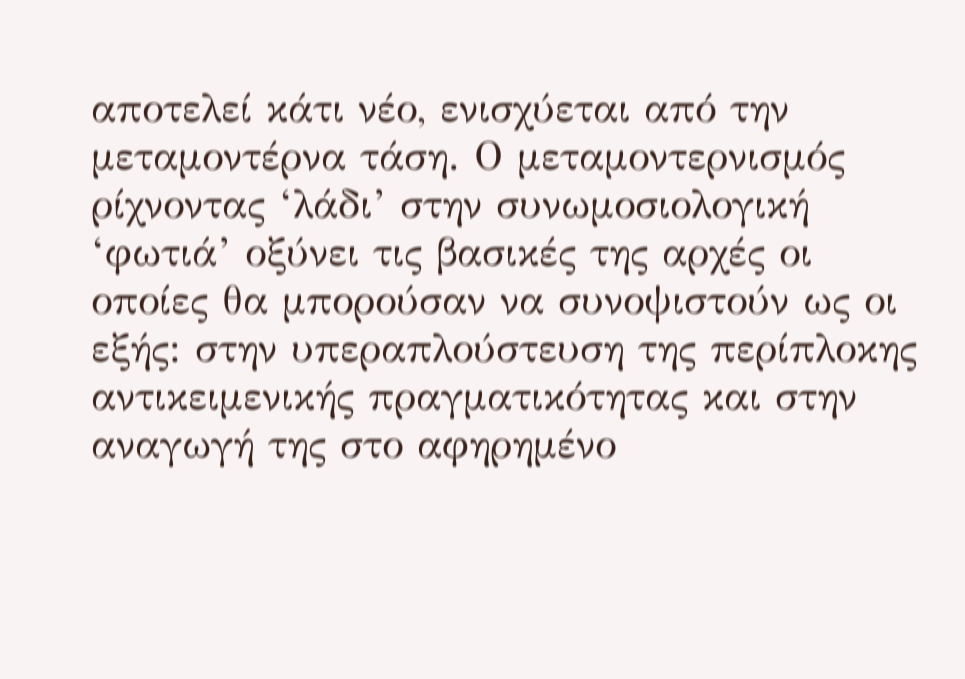αποτελεί κάτι νέο, ενισχύεται από την μεταμοντέρνα τάση. Ο μεταμοντερνισμός ρίχνοντας ‘λάδι’ στην συνωμοσιολογική ‘φωτιά’ οξύνει τις βασικές της αρχές οι οποίες θα μπορούσαν να συνοψιστούν ως οι εξής: στην υπεραπλούστευση της περίπλοκης αντικειμενικής πραγματικότητας και στην αναγωγή της στο αφηρημένο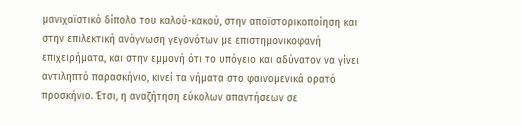μανιχαϊστικό δίπολο του καλού-κακού, στην αποϊστορικοποίηση και στην επιλεκτική ανάγνωση γεγονότων με επιστημονικοφανή επιχειρήματα, και στην εμμονή ότι το υπόγειο και αδύνατον να γίνει αντιληπτό παρασκήνιο, κινεί τα νήματα στο φαινομενικά ορατό προσκήνιο. Έτσι, η αναζήτηση εύκολων απαντήσεων σε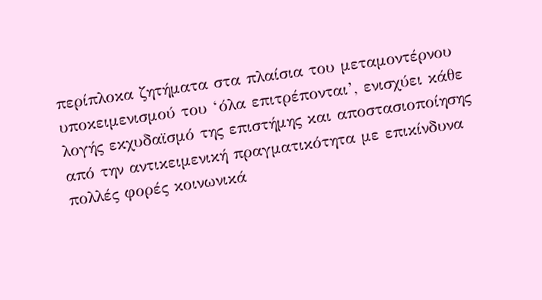περίπλοκα ζητήματα στα πλαίσια του μεταμοντέρνου υποκειμενισμού του ‘όλα επιτρέπονται’, ενισχύει κάθε λογής εκχυδαϊσμό της επιστήμης και αποστασιοποίησης από την αντικειμενική πραγματικότητα με επικίνδυνα πολλές φορές κοινωνικά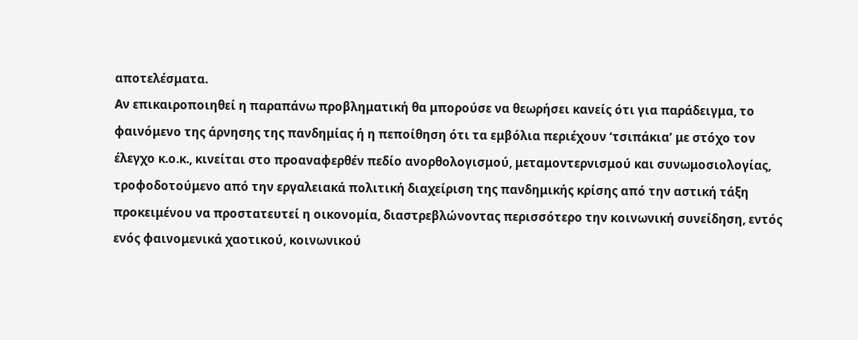αποτελέσματα.
Αν επικαιροποιηθεί η παραπάνω προβληματική θα μπορούσε να θεωρήσει κανείς ότι για παράδειγμα, το φαινόμενο της άρνησης της πανδημίας ή η πεποίθηση ότι τα εμβόλια περιέχουν ‘τσιπάκια’ με στόχο τον έλεγχο κ.ο.κ., κινείται στο προαναφερθέν πεδίο ανορθολογισμού, μεταμοντερνισμού και συνωμοσιολογίας, τροφοδοτούμενο από την εργαλειακά πολιτική διαχείριση της πανδημικής κρίσης από την αστική τάξη προκειμένου να προστατευτεί η οικονομία, διαστρεβλώνοντας περισσότερο την κοινωνική συνείδηση, εντός ενός φαινομενικά χαοτικού, κοινωνικού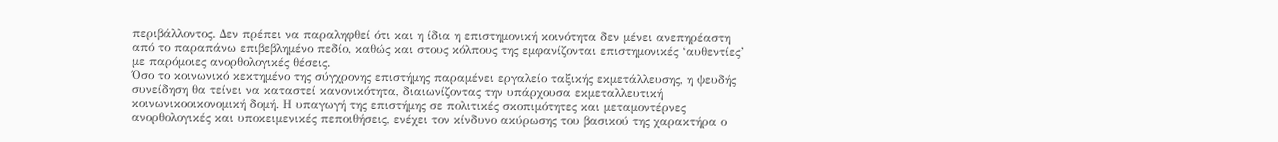περιβάλλοντος. Δεν πρέπει να παραληφθεί ότι και η ίδια η επιστημονική κοινότητα δεν μένει ανεπηρέαστη από το παραπάνω επιβεβλημένο πεδίο, καθώς και στους κόλπους της εμφανίζονται επιστημονικές ‘αυθεντίες’ με παρόμοιες ανορθολογικές θέσεις.
Όσο το κοινωνικό κεκτημένο της σύγχρονης επιστήμης παραμένει εργαλείο ταξικής εκμετάλλευσης, η ψευδής συνείδηση θα τείνει να καταστεί κανονικότητα, διαιωνίζοντας την υπάρχουσα εκμεταλλευτική κοινωνικοοικονομική δομή. Η υπαγωγή της επιστήμης σε πολιτικές σκοπιμότητες και μεταμοντέρνες ανορθολογικές και υποκειμενικές πεποιθήσεις, ενέχει τον κίνδυνο ακύρωσης του βασικού της χαρακτήρα ο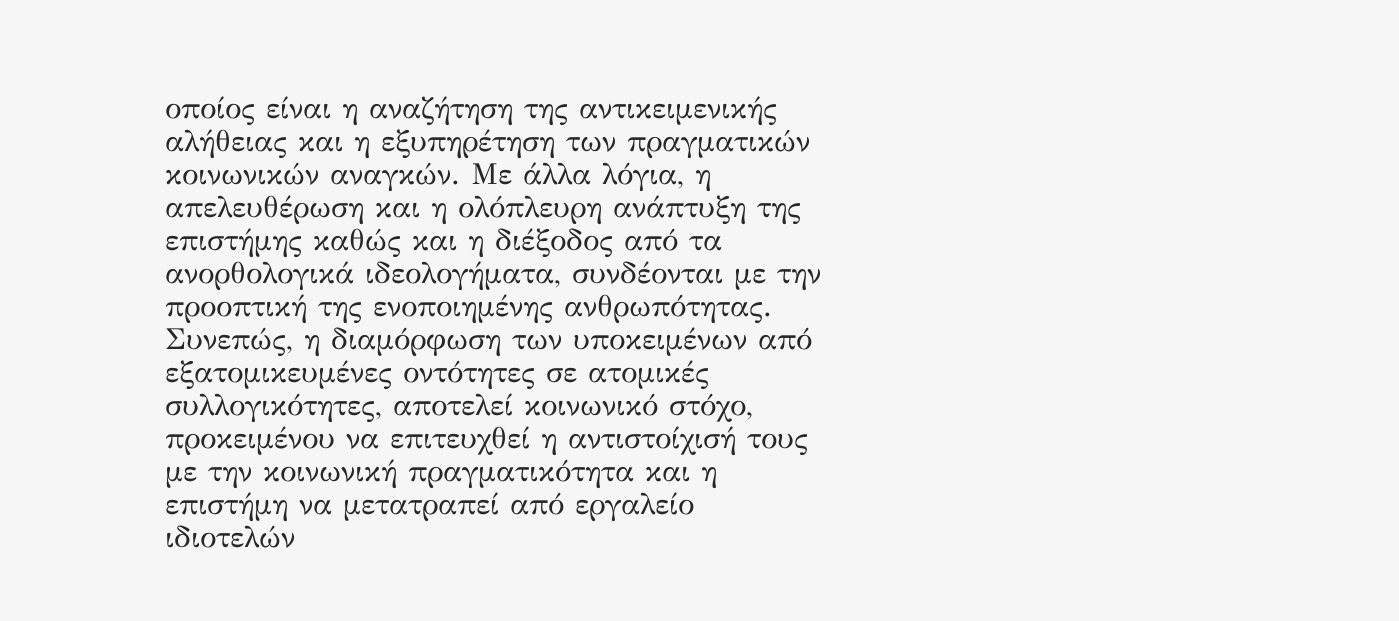οποίος είναι η αναζήτηση της αντικειμενικής αλήθειας και η εξυπηρέτηση των πραγματικών κοινωνικών αναγκών. Με άλλα λόγια, η απελευθέρωση και η ολόπλευρη ανάπτυξη της επιστήμης καθώς και η διέξοδος από τα ανορθολογικά ιδεολογήματα, συνδέονται με την προοπτική της ενοποιημένης ανθρωπότητας. Συνεπώς, η διαμόρφωση των υποκειμένων από εξατομικευμένες οντότητες σε ατομικές συλλογικότητες, αποτελεί κοινωνικό στόχο, προκειμένου να επιτευχθεί η αντιστοίχισή τους με την κοινωνική πραγματικότητα και η επιστήμη να μετατραπεί από εργαλείο ιδιοτελών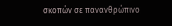σκοπών σε πανανθρώπινο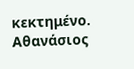κεκτημένο.
Αθανάσιος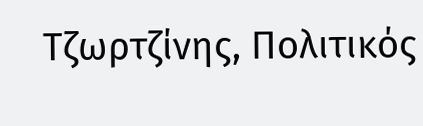Τζωρτζίνης, Πολιτικός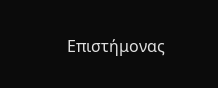Επιστήμονας